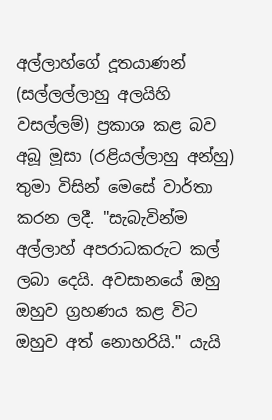අල්ලාහ්ගේ දූතයාණන් (සල්ලල්ලාහු අලයිහි වසල්ලම්) ප්‍රකාශ කළ බව අබූ මූසා (රළියල්ලාහු අන්හු) තුමා විසින් මෙසේ වාර්තා කරන ලදී. "සැබැවින්ම අල්ලාහ් අපරාධකරුට කල් ලබා දෙයි. අවසානයේ ඔහු ඔහුව ග්‍රහණය කළ විට ඔහුව අත් නොහරියි." යැයි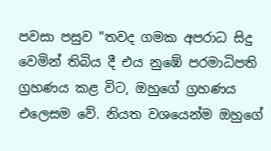පවසා පසුව "තවද ගමක අපරාධ සිදු වෙමින් තිබිය දී එය නුඹේ පරමාධිපති ග්‍රහණය කළ විට, ඔහුගේ ග්‍රහණය එලෙසම වේ. නියත වශයෙන්ම ඔහුගේ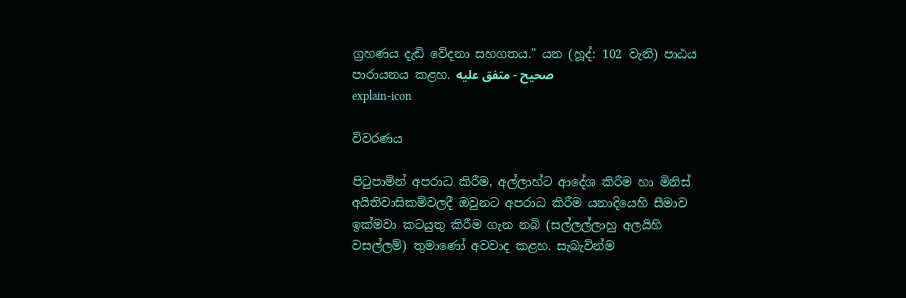ග්‍රහණය දැඩි වේදනා සහගතය." යන (හූද්: 102 වැනි) පාඨය පාරායනය කළහ. صحيح - متفق عليه
explain-icon

විවරණය

පිටුපාමින් අපරාධ කිරීම, අල්ලාහ්ට ආදේශ කිරීම හා මිනිස් අයිතිවාසිකම්වලදී ඔවුනට අපරාධ කිරීම යනාදියෙහි සීමාව ඉක්මවා කටයුතු කිරීම ගැන නබි (සල්ලල්ලාහු අලයිහි වසල්ලම්) තුමාණෝ අවවාද කළහ. සැබැවින්ම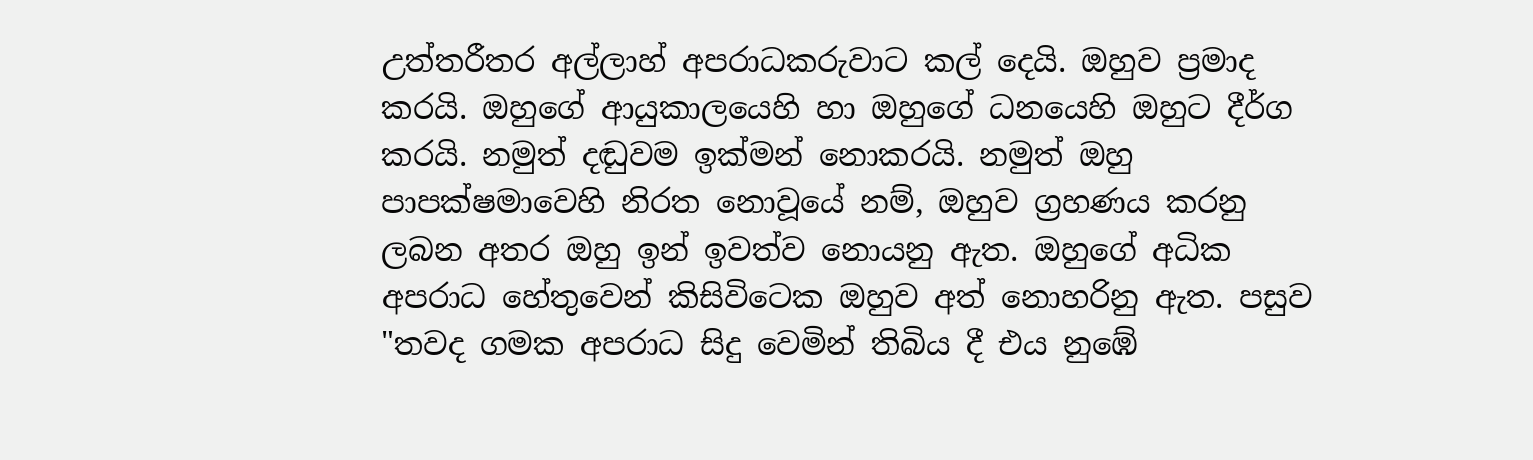උත්තරීතර අල්ලාහ් අපරාධකරුවාට කල් දෙයි. ඔහුව ප්‍රමාද කරයි. ඔහුගේ ආයුකාලයෙහි හා ඔහුගේ ධනයෙහි ඔහුට දීර්ග කරයි. නමුත් දඬුවම ඉක්මන් නොකරයි. නමුත් ඔහු පාපක්ෂමාවෙහි නිරත නොවූයේ නම්, ඔහුව ග්‍රහණය කරනු ලබන අතර ඔහු ඉන් ඉවත්ව නොයනු ඇත. ඔහුගේ අධික අපරාධ හේතුවෙන් කිසිවිටෙක ඔහුව අත් නොහරිනු ඇත. පසුව "තවද ගමක අපරාධ සිදු වෙමින් තිබිය දී එය නුඹේ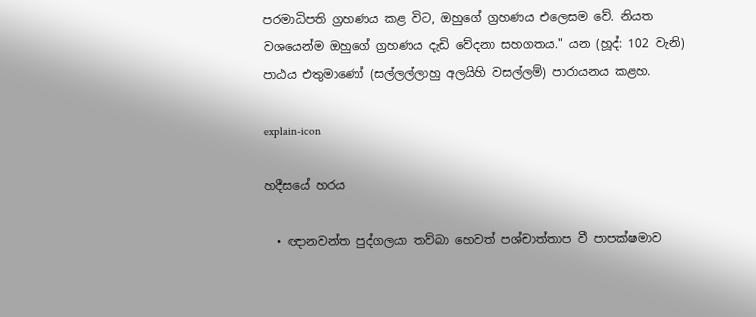පරමාධිපති ග්‍රහණය කළ විට, ඔහුගේ ග්‍රහණය එලෙසම වේ. නියත වශයෙන්ම ඔහුගේ ග්‍රහණය දැඩි වේදනා සහගතය." යන (හූද්: 102 වැනි) පාඨය එතුමාණෝ (සල්ලල්ලාහු අලයිහි වසල්ලම්) පාරායනය කළහ.

explain-icon

හදීසයේ හරය

  • ඥානවන්ත පුද්ගලයා තව්බා හෙවත් පශ්චාත්තාප වී පාපක්ෂමාව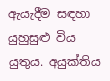ඇයැදීම සඳහා යුහුසුළු විය යුතුය. අයුක්තිය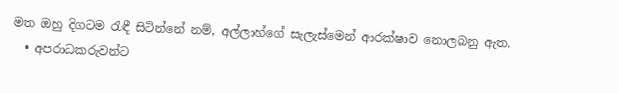මත ඔහු දිගටම රැඳී සිටින්නේ නම්, අල්ලාහ්ගේ සැලැස්මෙන් ආරක්ෂාව නොලබනු ඇත.
  • අපරාධකරුවන්ට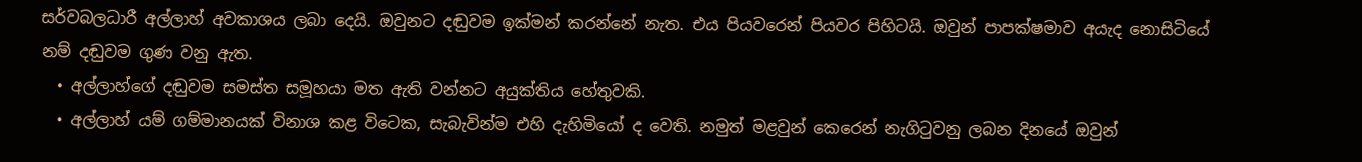සර්වබලධාරී අල්ලාහ් අවකාශය ලබා දෙයි. ඔවුනට දඬුවම ඉක්මන් කරන්නේ නැත. එය පියවරෙන් පියවර පිහිටයි. ඔවුන් පාපක්ෂමාව අයැද නොසිටියේ නම් දඬුවම ගුණ වනු ඇත.
  • අල්ලාහ්ගේ දඬුවම සමස්ත සමූහයා මත ඇති වන්නට අයුක්තිය හේතුවකි.
  • අල්ලාහ් යම් ගම්මානයක් විනාශ කළ විටෙක, සැබැවින්ම එහි දැහිමියෝ ද වෙති. නමුත් මළවුන් කෙරෙන් නැගිටුවනු ලබන දිනයේ ඔවුන්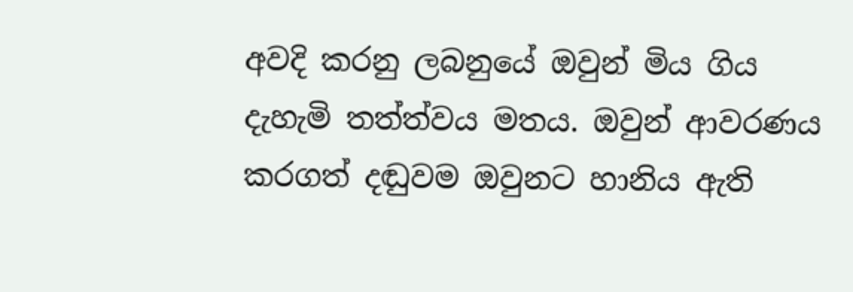අවදි කරනු ලබනුයේ ඔවුන් මිය ගිය දැහැමි තත්ත්වය මතය. ඔවුන් ආවරණය කරගත් දඬුවම ඔවුනට හානිය ඇති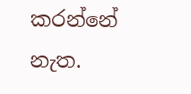කරන්නේ නැත.